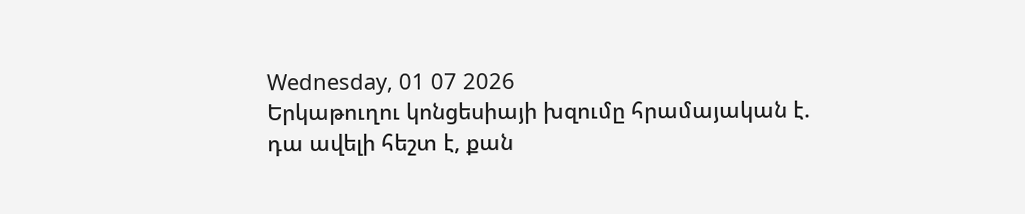Wednesday, 01 07 2026
Երկաթուղու կոնցեսիայի խզումը հրամայական է. դա ավելի հեշտ է, քան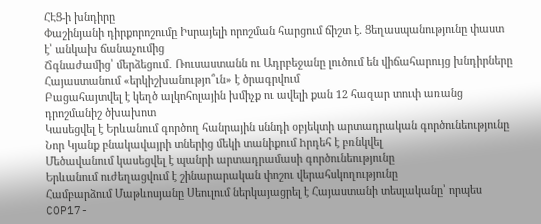ՀԷՑ-ի խնդիրը
Փաշինյանի դիրքորոշումը Իսրայելի որոշման հարցում ճիշտ է. Ցեղասպանությունը փաստ է՝ անկախ ճանաչումից
Ճգնաժամից՝ մերձեցում․ Ռուսաստանն ու Ադրբեջանը լուծում են վիճահարույց խնդիրները
Հայաստանում «երկիշխանությո՞ւն» է ծրագրվում
Բացահայտվել է կեղծ ալկոհոլային խմիչք ու ավելի քան 12 հազար տուփ առանց դրոշմանիշ ծխախոտ
Կասեցվել է Երևանում գործող հանրային սննդի օբյեկտի արտադրական գործունեությունը
Նոր Կյանք բնակավայրի տներից մեկի տանիքում hրդեհ է բռնկվել
Մեծավանում կասեցվել է պանրի արտադրամասի գործունեությունը
Երևանում ուժեղացվում է շինարարական փոշու վերահսկողությունը
Համբարձում Մաթևոսյանը Սեուլում ներկայացրել է Հայաստանի տեսլականը՝ որպես COP17-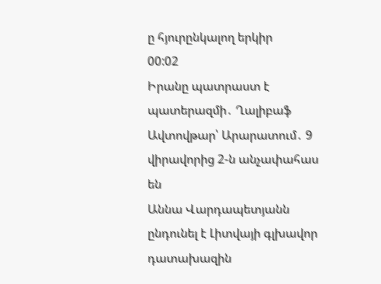ը հյուրընկալող երկիր
00:02
Իրանը պատրաստ է պատերազմի․ Ղալիբաֆ
Ավտովթար՝ Արարատում․ 9 վիրավորից 2-ն անչափահաս են
Աննա Վարդապետյանն ընդունել է Լիտվայի գլխավոր դատախազին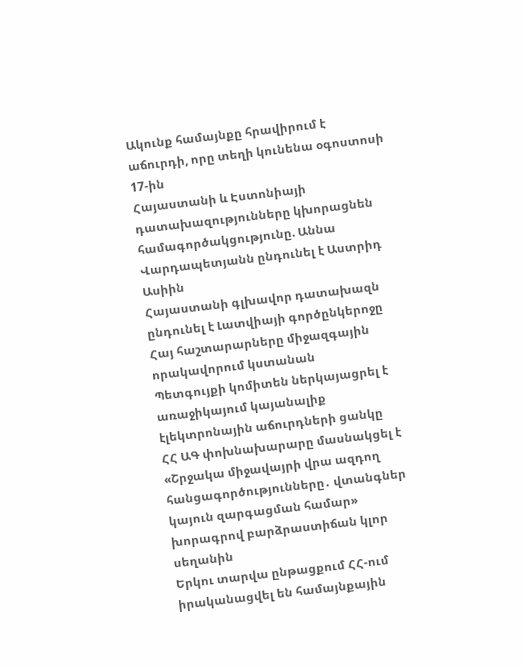Ակունք համայնքը հրավիրում է աճուրդի, որը տեղի կունենա օգոստոսի 17-ին
Հայաստանի և Էստոնիայի դատախազությունները կխորացնեն համագործակցությունը. Աննա Վարդապետյանն ընդունել է Աստրիդ Ասիին
Հայաստանի գլխավոր դատախազն ընդունել է Լատվիայի գործընկերոջը
Հայ հաշտարարները միջազգային որակավորում կստանան
Պետգույքի կոմիտեն ներկայացրել է առաջիկայում կայանալիք էլեկտրոնային աճուրդների ցանկը
ՀՀ ԱԳ փոխնախարարը մասնակցել է «Շրջակա միջավայրի վրա ազդող հանցագործությունները․ վտանգներ կայուն զարգացման համար» խորագրով բարձրաստիճան կլոր սեղանին
Երկու տարվա ընթացքում ՀՀ-ում իրականացվել են համայնքային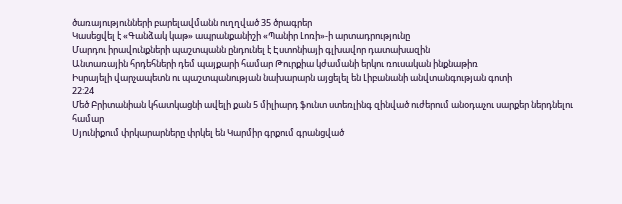ծառայությունների բարելավմանն ուղղված 35 ծրագրեր
Կասեցվել է «Գանձակ կաթ» ապրանքանիշի «Պանիր Լոռի»-ի արտադրությունը
Մարդու իրավունքների պաշտպանն ընդունել է Էստոնիայի գլխավոր դատախազին
Անտառային հրդեհների դեմ պայքարի համար Թուրքիա կժամանի երկու ռուսական ինքնաթիռ
Իսրայելի վարչապետն ու պաշտպանության նախարարն այցելել են Լիբանանի անվտանգության գոտի
22:24
Մեծ Բրիտանիան կհատկացնի ավելի քան 5 միլիարդ ֆունտ ստեռլինգ զինված ուժերում անօդաչու սարքեր ներդնելու համար
Սյունիքում փրկարարները փրկել են Կարմիր գրքում գրանցված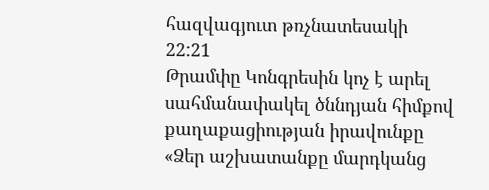հազվագյուտ թռչնատեսակի
22:21
Թրամփը Կոնգրեսին կոչ է արել սահմանափակել ծննդյան հիմքով քաղաքացիության իրավունքը
«Ձեր աշխատանքը մարդկանց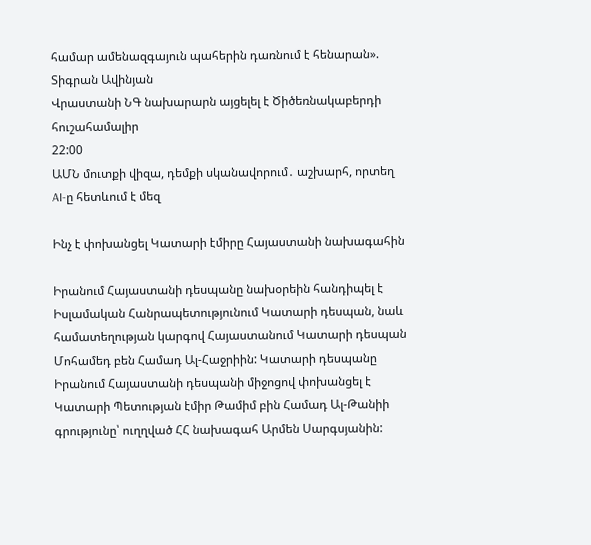համար ամենազգայուն պահերին դառնում է հենարան». Տիգրան Ավինյան
Վրաստանի ՆԳ նախարարն այցելել է Ծիծեռնակաբերդի հուշահամալիր
22:00
ԱՄՆ մուտքի վիզա, դեմքի սկանավորում․ աշխարհ, որտեղ AI-ը հետևում է մեզ

Ինչ է փոխանցել Կատարի էմիրը Հայաստանի նախագահին

Իրանում Հայաստանի դեսպանը նախօրեին հանդիպել է Իսլամական Հանրապետությունում Կատարի դեսպան, նաև համատեղության կարգով Հայաստանում Կատարի դեսպան Մոհամեդ բեն Համադ Ալ-Հաջրիին: Կատարի դեսպանը Իրանում Հայաստանի դեսպանի միջոցով փոխանցել է Կատարի Պետության էմիր Թամիմ բին Համադ Ալ-Թանիի գրությունը՝ ուղղված ՀՀ նախագահ Արմեն Սարգսյանին: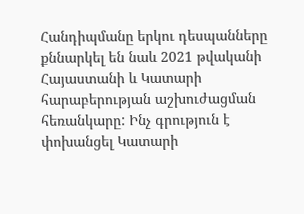Հանդիպմանը երկու դեսպանները քննարկել են նաև 2021 թվականի Հայաստանի և Կատարի հարաբերության աշխուժացման հեռանկարը: Ինչ գրություն է փոխանցել Կատարի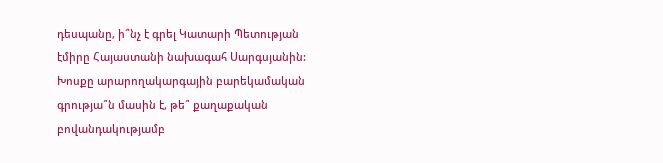դեսպանը, ի՞նչ է գրել Կատարի Պետության էմիրը Հայաստանի նախագահ Սարգսյանին: Խոսքը արարողակարգային բարեկամական գրությա՞ն մասին է, թե՞ քաղաքական բովանդակությամբ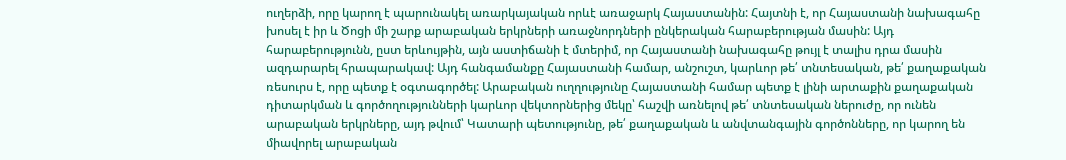ուղերձի, որը կարող է պարունակել առարկայական որևէ առաջարկ Հայաստանին: Հայտնի է, որ Հայաստանի նախագահը խոսել է իր և Ծոցի մի շարք արաբական երկրների առաջնորդների ընկերական հարաբերության մասին: Այդ հարաբերությունն, ըստ երևույթին, այն աստիճանի է մտերիմ, որ Հայաստանի նախագահը թույլ է տալիս դրա մասին ազդարարել հրապարակավ: Այդ հանգամանքը Հայաստանի համար, անշուշտ, կարևոր թե՛ տնտեսական, թե՛ քաղաքական ռեսուրս է, որը պետք է օգտագործել: Արաբական ուղղությունը Հայաստանի համար պետք է լինի արտաքին քաղաքական դիտարկման և գործողությունների կարևոր վեկտորներից մեկը՝ հաշվի առնելով թե՛ տնտեսական ներուժը, որ ունեն արաբական երկրները, այդ թվում՝ Կատարի պետությունը, թե՛ քաղաքական և անվտանգային գործոնները, որ կարող են միավորել արաբական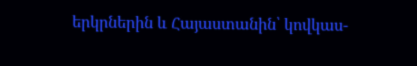երկրներին և Հայաստանին՝ կովկաս-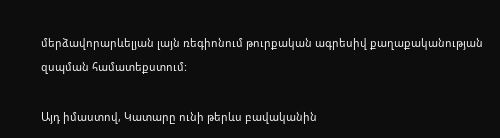մերձավորարևելյան լայն ռեգիոնում թուրքական ագրեսիվ քաղաքականության զսպման համատեքստում:

Այդ իմաստով, Կատարը ունի թերևս բավականին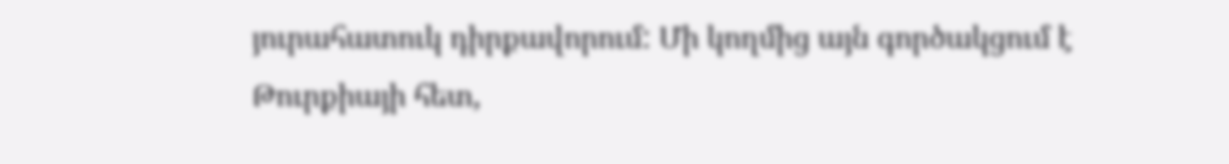յուրահատուկ դիրքավորում: Մի կողմից այն գործակցում է Թուրքիայի հետ,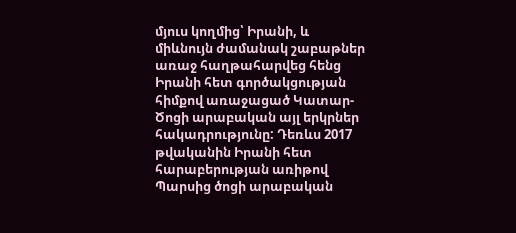մյուս կողմից՝ Իրանի, և միևնույն ժամանակ շաբաթներ առաջ հաղթահարվեց հենց Իրանի հետ գործակցության հիմքով առաջացած Կատար-Ծոցի արաբական այլ երկրներ հակադրությունը: Դեռևս 2017 թվականին Իրանի հետ հարաբերության առիթով Պարսից ծոցի արաբական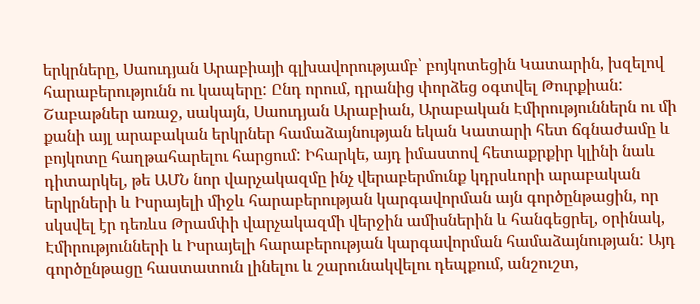երկրները, Սաուդյան Արաբիայի գլխավորությամբ՝ բոյկոտեցին Կատարին, խզելով հարաբերությունն ու կապերը: Ընդ որում, դրանից փորձեց օգտվել Թուրքիան: Շաբաթներ առաջ, սակայն, Սաուդյան Արաբիան, Արաբական Էմիրություններն ու մի քանի այլ արաբական երկրներ համաձայնության եկան Կատարի հետ ճգնաժամը և բոյկոտը հաղթահարելու հարցում: Իհարկե, այդ իմաստով հետաքրքիր կլինի նաև դիտարկել, թե ԱՄՆ նոր վարչակազմը ինչ վերաբերմունք կդրսևորի արաբական երկրների և Իսրայելի միջև հարաբերության կարգավորման այն գործընթացին, որ սկսվել էր դեռևս Թրամփի վարչակազմի վերջին ամիսներին և հանգեցրել, օրինակ, Էմիրությունների և Իսրայելի հարաբերության կարգավորման համաձայնության: Այդ գործընթացը հաստատուն լինելու և շարունակվելու դեպքում, անշուշտ,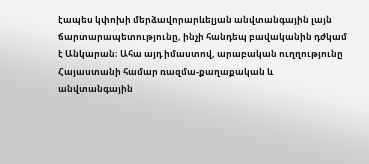էապես կփոխի մերձավորարևելյան անվտանգային լայն ճարտարապետությունը, ինչի հանդեպ բավականին դժկամ է Անկարան։ Ահա այդ իմաստով, արաբական ուղղությունը Հայաստանի համար ռազմա-քաղաքական և անվտանգային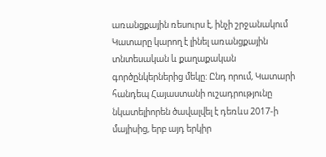առանցքային ռեսուրս է, ինչի շրջանակում Կատարը կարող է լինել առանցքային տնտեսական և քաղաքական գործընկերներից մեկը: Ընդ որում, Կատարի հանդեպ Հայաստանի ուշադրությունը նկատելիորեն ծավալվել է դեռևս 2017-ի մայիսից, երբ այդ երկիր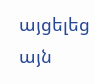այցելեց այն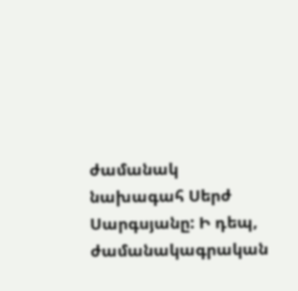ժամանակ նախագահ Սերժ Սարգսյանը: Ի դեպ, ժամանակագրական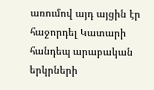առումով այդ այցին էր հաջորդել Կատարի հանդեպ արաբական երկրների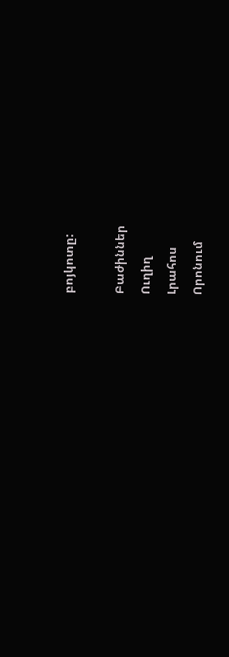բոյկոտը:

Բաժիններ
Ուղիղ
Լրահոս
Որոնում